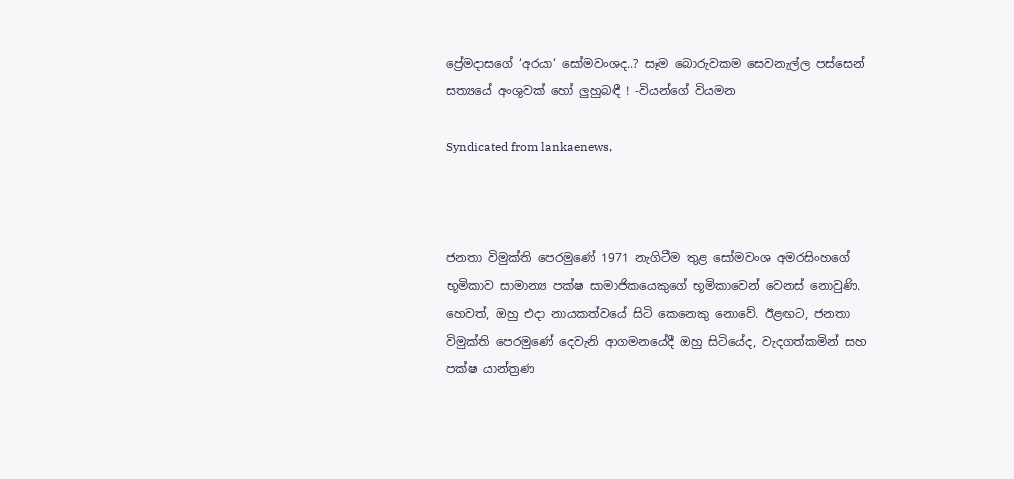ප්‍රේමදාසගේ ‘අරයා‘ සෝමවංශද..? සෑම බොරුවකම සෙවනැල්ල පස්සෙන් සත්‍යයේ අංශුවක් හෝ ලුහුබඳී ! -වියන්ගේ වියමන

Syndicated from lankaenews,



ජනතා විමුක්ති පෙරමුණේ 1971 නැගිටීම තුළ සෝමවංශ අමරසිංහගේ භූමිකාව සාමාන්‍ය පක්ෂ සාමාජිකයෙකුගේ භූමිකාවෙන් වෙනස් නොවුණි. හෙවත්, ඔහු එදා නායකත්වයේ සිටි කෙනෙකු නොවේ. ඊළඟට, ජනතා විමුක්ති පෙරමුණේ දෙවැනි ආගමනයේදී ඔහු සිටියේද, වැදගත්කමින් සහ පක්ෂ යාන්ත්‍රණ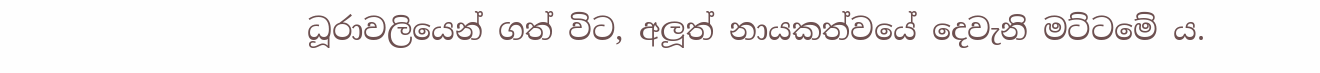ධූරාවලියෙන් ගත් විට, අලූත් නායකත්වයේ දෙවැනි මට්ටමේ ය.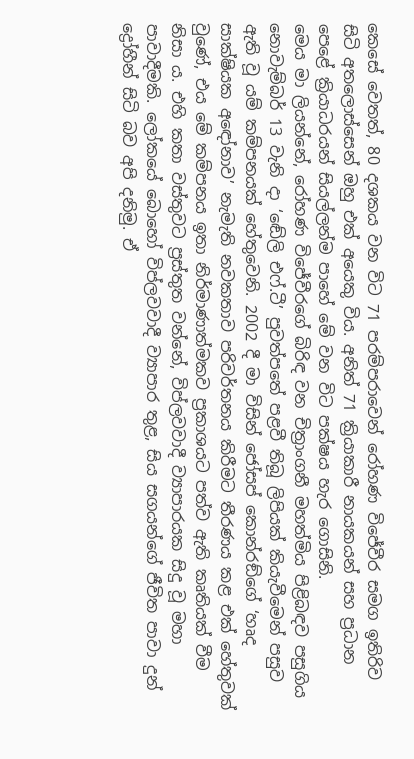කෙසේ වෙතත්, 80 දශකය වන විට 71 පරම්පරාවෙන් රෝහණ විජේවීර සමග ඉතිරිව සිටි අතලොස්සෙන් ඔහු එක් අයෙකු විය. අනිත් 71 ක්‍රියාකාරී නායකයන් සහ ප්‍රධාන පෙළේ ක්‍රියාධරයන් සියල්ලන්ම පාහේ මේ වන විට පක්ෂය හැර ගොසිනි.
මෙය මා ලියන්නේ, රෝහණ විජේවීරගේ බිරිඳ වන චිත්‍රාංගනී මහත්මිය පිළිබඳව පසුගිය නොවැම්බර් 13 වැනි දා ‘ඬේලි එෆ්.ටී’ පුවත්පතේ පළවී තිබූ ලිපියක් කියැවීමෙන් පසුව ඇති වූ යම් කම්පනයක් හේතුවෙනි. 2002 දී මා විසින් ජෝසප් කොන්රඞ්ගේ ‘හෘද සාක්ෂියක අඳෝනාව’ නැමැති නවකතාව පරිවර්තනය කිරීමට තීරණය කළ එක් හේතුවක් වුණේ, එය මේ කම්පනය ඉතා නිර්මාණාත්මකව ප්‍රකාශයට පත්ව ඇති කෘතියක් වීම නිසා ය. එහි කතා වස්තුවට ප්‍රස්තුත වන්නේ, විප්ලවවාදී ව්‍යාපාරයක සිදු වූ මහා පාවාදීමකි. ලෝකයේ බොහෝ විප්ලවවාදී ව්‍යාපාර තුළ, සිය සගයන්ගේ ජීවිත පාවා දුන් ද්‍රෝහීන් සිටි බව අපි දනිමු. ඒ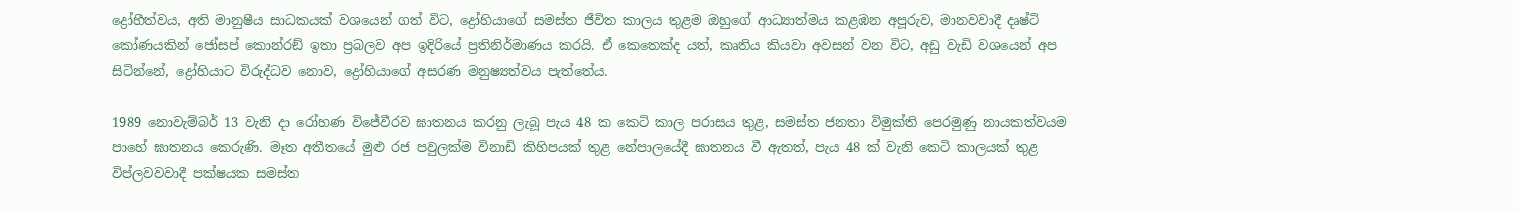ද්‍රෝහීත්වය, අති මානුෂීය සාධකයක් වශයෙන් ගත් විට, ද්‍රෝහියාගේ සමස්ත ජීවිත කාලය තුළම ඔහුගේ ආධ්‍යාත්මය කළඹන අපූරුව, මානවවාදී දෘෂ්ටි කෝණයකින් ජෝසප් කොන්රඞ් ඉතා ප්‍රබලව අප ඉදිරියේ ප්‍රතිනිර්මාණය කරයි. ඒ කෙතෙක්ද යත්, කෘතිය කියවා අවසන් වන විට, අඩු වැඩි වශයෙන් අප සිටින්නේ, ද්‍රෝහියාට විරුද්ධව නොව, ද්‍රෝහියාගේ අසරණ මනුෂ්‍යත්වය පැත්තේය.

1989 නොවැම්බර් 13 වැනි දා රෝහණ විජේවීරව ඝාතනය කරනු ලැබූ පැය 48 ක කෙටි කාල පරාසය තුළ, සමස්ත ජනතා විමුක්ති පෙරමුණු නායකත්වයම පාහේ ඝාතනය කෙරුණි. මෑත අතීතයේ මුළු රජ පවුලක්ම විනාඩි කිහිපයක් තුළ නේපාලයේදී ඝාතනය වී ඇතත්, පැය 48 ක් වැනි කෙටි කාලයක් තුළ විප්ලවවවාදී පක්ෂයක සමස්ත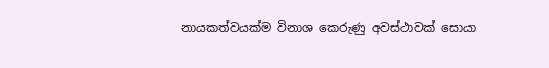නායකත්වයක්ම විනාශ කෙරුණු අවස්ථාවක් සොයා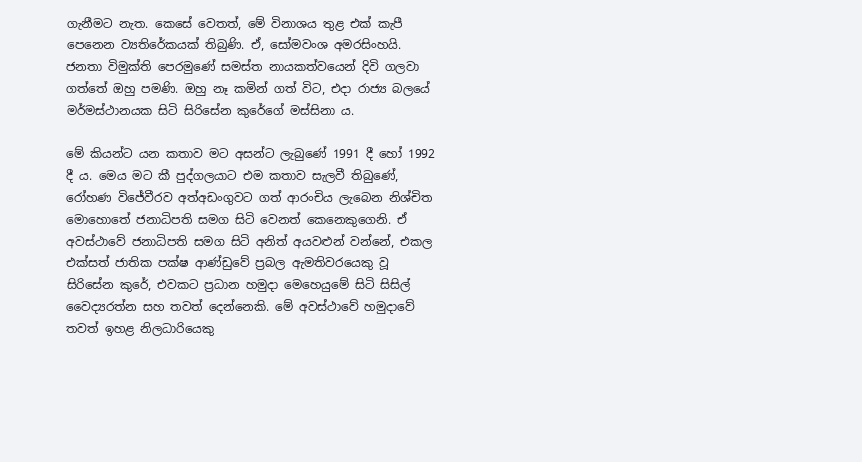ගැනීමට නැත. කෙසේ වෙතත්, මේ විනාශය තුළ එක් කැපී පෙනෙන ව්‍යතිරේකයක් තිබුණි. ඒ, සෝමවංශ අමරසිංහයි. ජනතා විමුක්ති පෙරමුණේ සමස්ත නායකත්වයෙන් දිවි ගලවා ගත්තේ ඔහු පමණි. ඔහු නෑ කමින් ගත් විට, එදා රාජ්‍ය බලයේ මර්මස්ථානයක සිටි සිරිසේන කුරේගේ මස්සිනා ය.

මේ කියන්ට යන කතාව මට අසන්ට ලැබුණේ 1991 දී හෝ 1992 දී ය. මෙය මට කී පුද්ගලයාට එම කතාව සැලවී තිබුණේ, රෝහණ විජේවීරව අත්අඩංගුවට ගත් ආරංචිය ලැබෙන නිශ්චිත මොහොතේ ජනාධිපති සමග සිටි වෙනත් කෙනෙකුගෙනි. ඒ අවස්ථාවේ ජනාධිපති සමග සිටි අනිත් අයවළුන් වන්නේ, එකල එක්සත් ජාතික පක්ෂ ආණ්ඩුවේ ප්‍රබල ඇමතිවරයෙකු වූ සිරිසේන කුරේ, එවකට ප්‍රධාන හමුදා මෙහෙයුමේ සිටි සිසිල් වෛද්‍යරත්න සහ තවත් දෙන්නෙකි. මේ අවස්ථාවේ හමුදාවේ තවත් ඉහළ නිලධාරියෙකු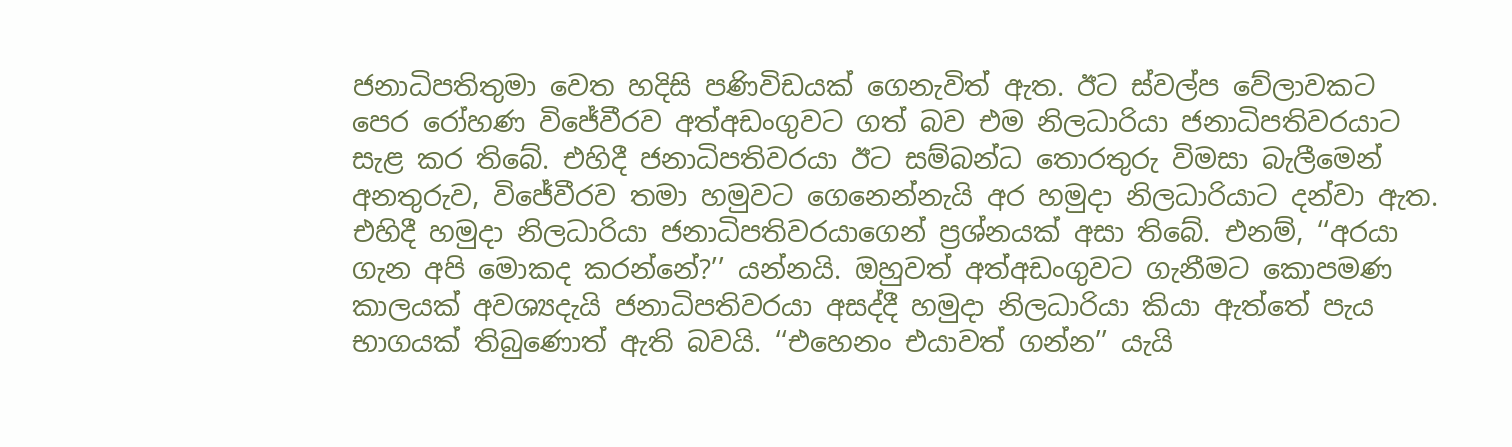ජනාධිපතිතුමා වෙත හදිසි පණිවිඩයක් ගෙනැවිත් ඇත. ඊට ස්වල්ප වේලාවකට පෙර රෝහණ විජේවීරව අත්අඩංගුවට ගත් බව එම නිලධාරියා ජනාධිපතිවරයාට සැළ කර තිබේ. එහිදී ජනාධිපතිවරයා ඊට සම්බන්ධ තොරතුරු විමසා බැලීමෙන් අනතුරුව, විජේවීරව තමා හමුවට ගෙනෙන්නැයි අර හමුදා නිලධාරියාට දන්වා ඇත. එහිදී හමුදා නිලධාරියා ජනාධිපතිවරයාගෙන් ප්‍රශ්නයක් අසා තිබේ. එනම්, ‘‘අරයා ගැන අපි මොකද කරන්නේ?’’ යන්නයි. ඔහුවත් අත්අඩංගුවට ගැනීමට කොපමණ කාලයක් අවශ්‍යදැයි ජනාධිපතිවරයා අසද්දී හමුදා නිලධාරියා කියා ඇත්තේ පැය භාගයක් තිබුණොත් ඇති බවයි. ‘‘එහෙනං එයාවත් ගන්න’’ යැයි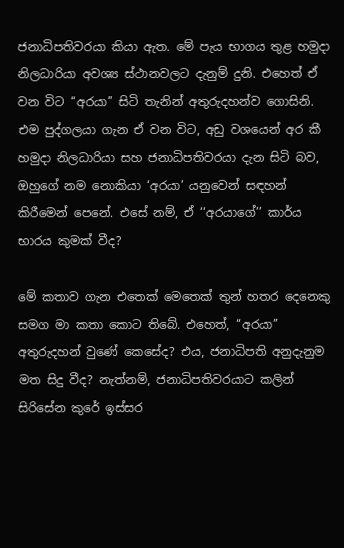ජනාධිපතිවරයා කියා ඇත. මේ පැය භාගය තුළ හමුදා නිලධාරියා අවශ්‍ය ස්ථානවලට දැනුම් දුනි. එහෙත් ඒ වන විට ‘‘අරයා’’ සිටි තැනින් අතුරුදහන්ව ගොසිනි. එම පුද්ගලයා ගැන ඒ වන විට, අඩු වශයෙන් අර කී හමුදා නිලධාරියා සහ ජනාධිපතිවරයා දැන සිටි බව, ඔහුගේ නම නොකියා ‘අරයා’ යනුවෙන් සඳහන් කිරීමෙන් පෙනේ. එසේ නම්, ඒ ‘‘අරයාගේ’’ කාර්ය භාරය කුමක් වීද?

මේ කතාව ගැන එතෙක් මෙතෙක් තුන් හතර දෙනෙකු සමග මා කතා කොට තිබේ. එහෙත්, ‘‘අරයා’’ අතුරුදහන් වුණේ කෙසේද? එය, ජනාධිපති අනුදැනුම මත සිදු වීද? නැත්නම්, ජනාධිපතිවරයාට කලින් සිරිසේන කුරේ ඉස්සර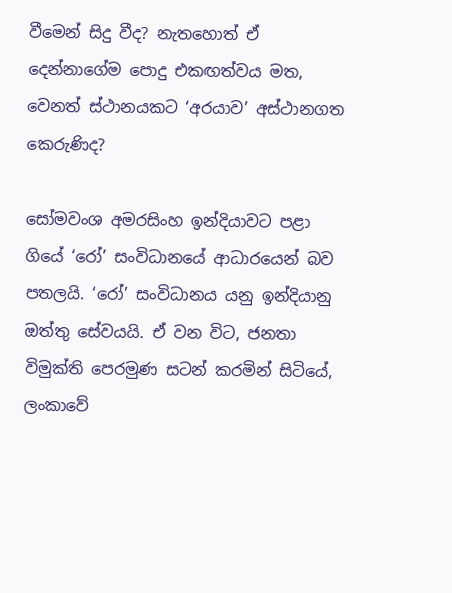වීමෙන් සිදු වීද? නැතහොත් ඒ දෙන්නාගේම පොදු එකඟත්වය මත, වෙනත් ස්ථානයකට ‘අරයාව’ අස්ථානගත කෙරුණිද?

සෝමවංශ අමරසිංහ ඉන්දියාවට පළා ගියේ ‘රෝ’ සංවිධානයේ ආධාරයෙන් බව පතලයි. ‘රෝ’ සංවිධානය යනු ඉන්දියානු ඔත්තු සේවයයි. ඒ වන විට, ජනතා විමුක්ති පෙරමුණ සටන් කරමින් සිටියේ, ලංකාවේ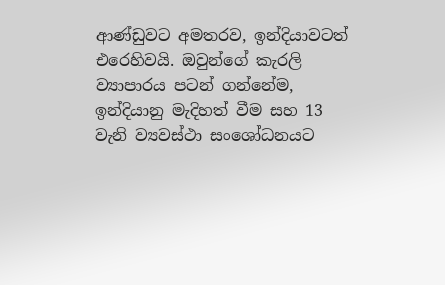ආණ්ඩුවට අමතරව, ඉන්දියාවටත් එරෙහිවයි. ඔවුන්ගේ කැරලි ව්‍යාපාරය පටන් ගන්නේම, ඉන්දියානු මැදිහත් වීම සහ 13 වැනි ව්‍යවස්ථා සංශෝධනයට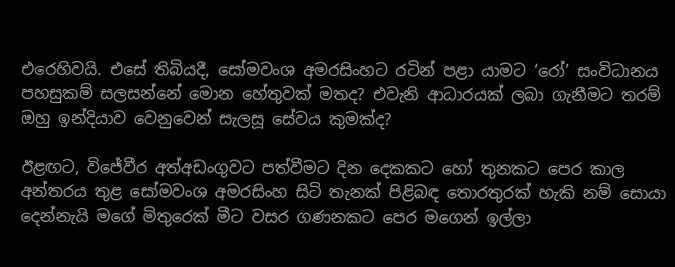එරෙහිවයි. එසේ තිබියදී, සෝමවංශ අමරසිංහට රටින් පළා යාමට ‘රෝ’ සංවිධානය පහසුකම් සලසන්නේ මොන හේතුවක් මතද? එවැනි ආධාරයක් ලබා ගැනීමට තරම් ඔහු ඉන්දියාව වෙනුවෙන් සැලසූ සේවය කුමක්ද?

ඊළඟට, විජේවීර අත්අඩංගුවට පත්වීමට දින දෙකකට හෝ තුනකට පෙර කාල අන්තරය තුළ සෝමවංශ අමරසිංහ සිටි තැනක් පිළිබඳ තොරතුරක් හැකි නම් සොයා දෙන්නැයි මගේ මිතුරෙක් මීට වසර ගණනකට පෙර මගෙන් ඉල්ලා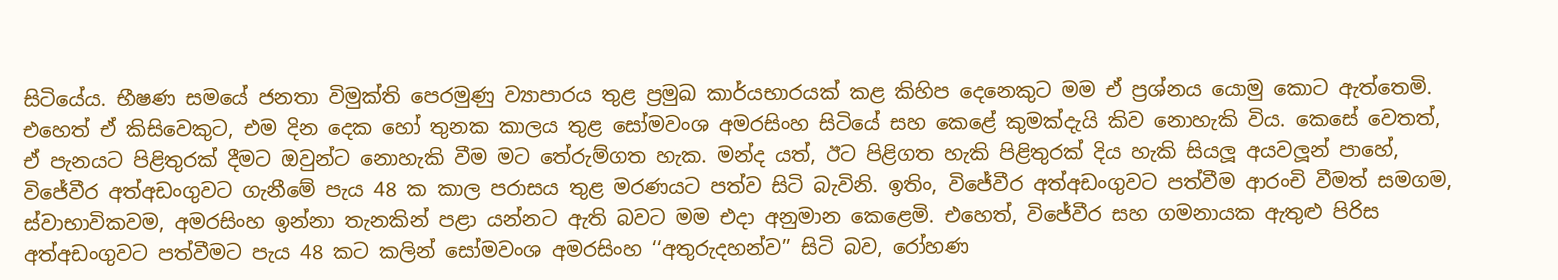සිටියේය. භීෂණ සමයේ ජනතා විමුක්ති පෙරමුණු ව්‍යාපාරය තුළ ප්‍රමුඛ කාර්යභාරයක් කළ කිහිප දෙනෙකුට මම ඒ ප්‍රශ්නය යොමු කොට ඇත්තෙමි. එහෙත් ඒ කිසිවෙකුට, එම දින දෙක හෝ තුනක කාලය තුළ සෝමවංශ අමරසිංහ සිටියේ සහ කෙළේ කුමක්දැයි කිව නොහැකි විය. කෙසේ වෙතත්, ඒ පැනයට පිළිතුරක් දීමට ඔවුන්ට නොහැකි වීම මට තේරුම්ගත හැක. මන්ද යත්, ඊට පිළිගත හැකි පිළිතුරක් දිය හැකි සියලූ අයවලූන් පාහේ, විජේවීර අත්අඩංගුවට ගැනීමේ පැය 48 ක කාල පරාසය තුළ මරණයට පත්ව සිටි බැවිනි. ඉතිං, විජේවීර අත්අඩංගුවට පත්වීම ආරංචි වීමත් සමගම, ස්වාභාවිකවම, අමරසිංහ ඉන්නා තැනකින් පළා යන්නට ඇති බවට මම එදා අනුමාන කෙළෙමි. එහෙත්, විජේවීර සහ ගමනායක ඇතුළු පිරිස අත්අඩංගුවට පත්වීමට පැය 48 කට කලින් සෝමවංශ අමරසිංහ ‘‘අතුරුදහන්ව’’ සිටි බව, රෝහණ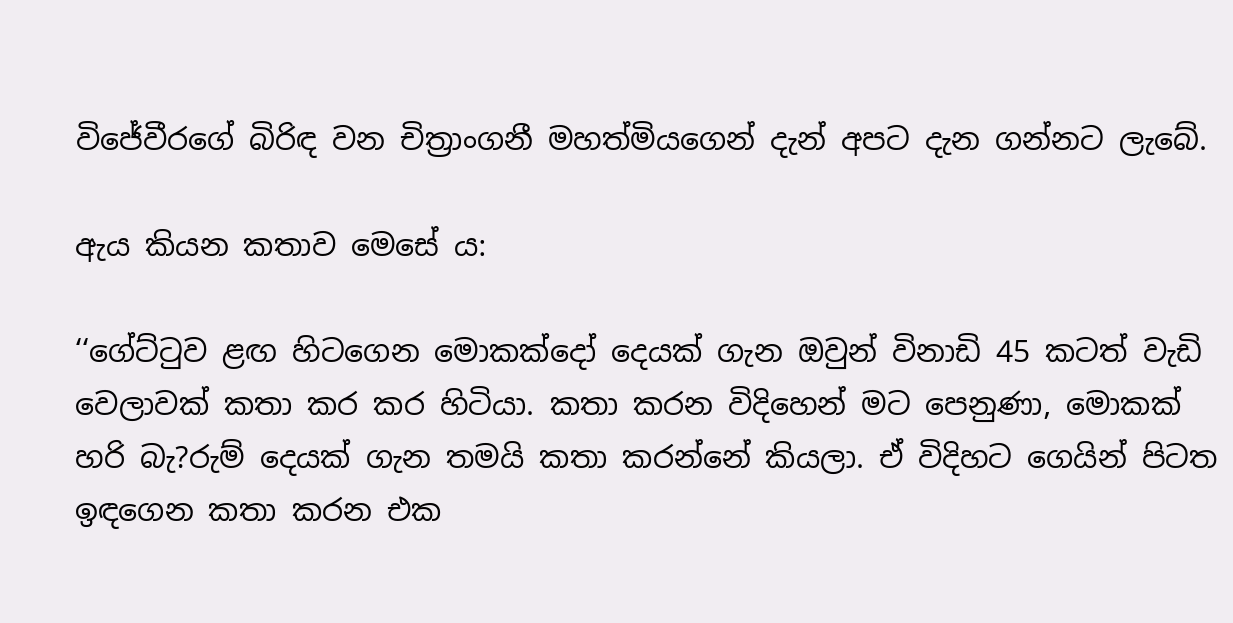විජේවීරගේ බිරිඳ වන චිත්‍රාංගනී මහත්මියගෙන් දැන් අපට දැන ගන්නට ලැබේ.

ඇය කියන කතාව මෙසේ ය:

‘‘ගේට්ටුව ළඟ හිටගෙන මොකක්දෝ දෙයක් ගැන ඔවුන් විනාඩි 45 කටත් වැඩි වෙලාවක් කතා කර කර හිටියා. කතා කරන විදිහෙන් මට පෙනුණා, මොකක් හරි බැ?රුම් දෙයක් ගැන තමයි කතා කරන්නේ කියලා. ඒ විදිහට ගෙයින් පිටත ඉඳගෙන කතා කරන එක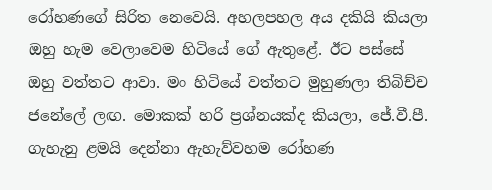රෝහණගේ සිරිත නෙවෙයි. අහලපහල අය දකියි කියලා ඔහු හැම වෙලාවෙම හිටියේ ගේ ඇතුළේ. ඊට පස්සේ ඔහු වත්තට ආවා. මං හිටියේ වත්තට මුහුණලා තිබිච්ච ජනේලේ ලඟ. මොකක් හරි ප්‍රශ්නයක්ද කියලා, ජේ.වී.පී. ගැහැනු ළමයි දෙන්නා ඇහැව්වහම රෝහණ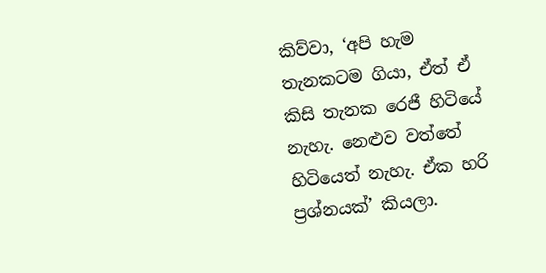කිව්වා, ‘අපි හැම තැනකටම ගියා, ඒත් ඒ කිසි තැනක රෙජී හිටියේ නැහැ. නෙළුව වත්තේ හිටියෙත් නැහැ. ඒක හරි ප්‍රශ්නයක්’ කියලා.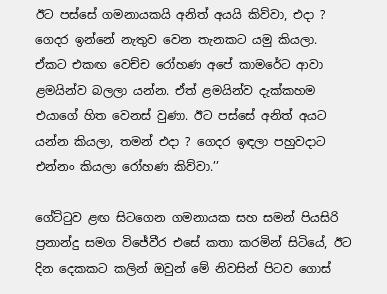ඊට පස්සේ ගමනායකයි අනිත් අයයි කිව්වා, එදා ? ගෙදර ඉන්නේ නැතුව වෙන තැනකට යමු කියලා. ඒකට එකඟ වෙච්ච රෝහණ අපේ කාමරේට ආවා ළමයින්ව බලලා යන්න. ඒත් ළමයින්ව දැක්කහම එයාගේ හිත වෙනස් වුණා. ඊට පස්සේ අනිත් අයට යන්න කියලා, තමන් එදා ? ගෙදර ඉඳලා පහුවදාට එන්නං කියලා රෝහණ කිව්වා.’’

ගේට්ටුව ළඟ සිටගෙන ගමනායක සහ සමන් පියසිරි ප්‍රනාන්දු සමග විජේවීර එසේ කතා කරමින් සිටියේ, ඊට දින දෙකකට කලින් ඔවුන් මේ නිවසින් පිටව ගොස්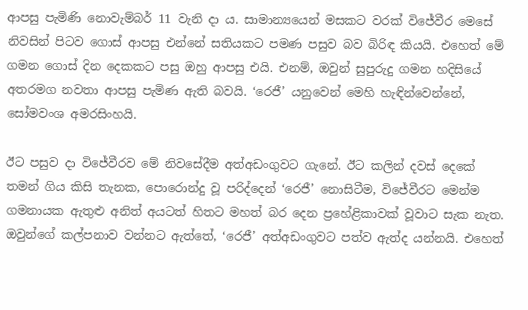ආපසු පැමිණි නොවැම්බර් 11 වැනි දා ය. සාමාන්‍යයෙන් මසකට වරක් විජේවීර මෙසේ නිවසින් පිටව ගොස් ආපසු එන්නේ සතියකට පමණ පසුව බව බිරිඳ කියයි. එහෙත් මේ ගමන ගොස් දින දෙකකට පසු ඔහු ආපසු එයි. එනම්, ඔවුන් සුපුරුදු ගමන හදිසියේ අතරමග නවතා ආපසු පැමිණ ඇති බවයි. ‘රෙජී’ යනුවෙන් මෙහි හැඳින්වෙන්නේ, සෝමවංශ අමරසිංහයි.

ඊට පසුව දා විජේවීරව මේ නිවසේදීම අත්අඩංගුවට ගැනේ. ඊට කලින් දවස් දෙකේ තමන් ගිය කිසි තැනක, පොරොන්දු වූ පරිද්දෙන් ‘රෙජී’ නොසිටීම, විජේවීරට මෙන්ම ගමනායක ඇතුළු අනිත් අයටත් හිතට මහත් බර දෙන ප්‍රහේළිකාවක් වූවාට සැක නැත. ඔවුන්ගේ කල්පනාව වන්නට ඇත්තේ, ‘රෙජී’ අත්අඩංගුවට පත්ව ඇත්ද යන්නයි. එහෙත්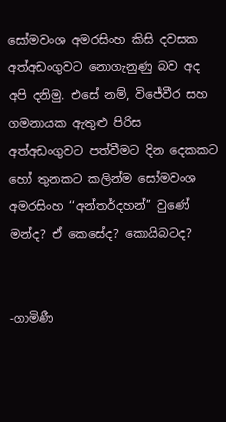සෝමවංශ අමරසිංහ කිසි දවසක අත්අඩංගුවට නොගැනුණු බව අද අපි දනිමු. එසේ නම්, විජේවීර සහ ගමනායක ඇතුළු පිරිස අත්අඩංගුවට පත්වීමට දින දෙකකට හෝ තුනකට කලින්ම සෝමවංශ අමරසිංහ ‘‘අන්තර්දහන්’’ වුණේ මන්ද? ඒ කෙසේද? කොයිබටද?


-ගාමිණී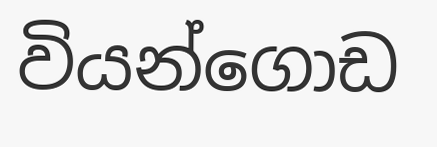වියන්ගොඩ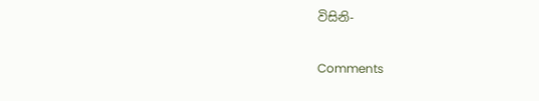විසිනි-

Comments